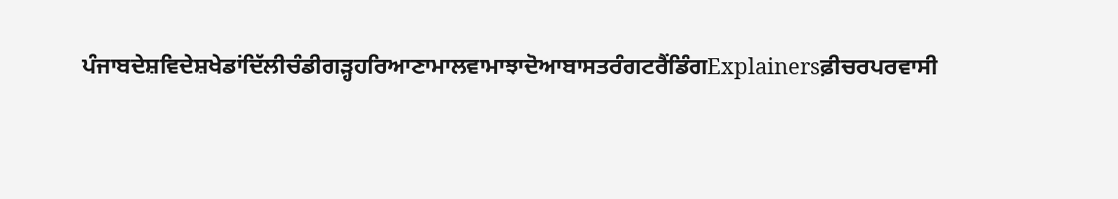ਪੰਜਾਬਦੇਸ਼ਵਿਦੇਸ਼ਖੇਡਾਂਦਿੱਲੀਚੰਡੀਗੜ੍ਹਹਰਿਆਣਾਮਾਲਵਾਮਾਝਾਦੋਆਬਾਸਤਰੰਗਟਰੈਂਡਿੰਗExplainersਫ਼ੀਚਰਪਰਵਾਸੀ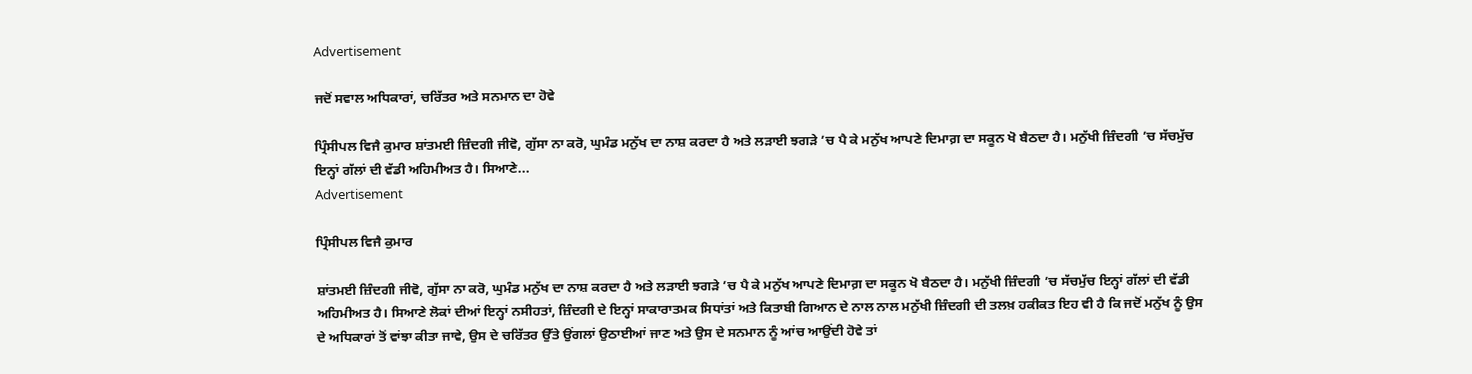Advertisement

ਜਦੋਂ ਸਵਾਲ ਅਧਿਕਾਰਾਂ, ਚਰਿੱਤਰ ਅਤੇ ਸਨਮਾਨ ਦਾ ਹੋਵੇ

ਪ੍ਰਿੰਸੀਪਲ ਵਿਜੈ ਕੁਮਾਰ ਸ਼ਾਂਤਮਈ ਜ਼ਿੰਦਗੀ ਜੀਵੋ, ਗੁੱਸਾ ਨਾ ਕਰੋ, ਘੁਮੰਡ ਮਨੁੱਖ ਦਾ ਨਾਸ਼ ਕਰਦਾ ਹੈ ਅਤੇ ਲੜਾਈ ਝਗੜੇ ’ਚ ਪੈ ਕੇ ਮਨੁੱਖ ਆਪਣੇ ਦਿਮਾਗ਼ ਦਾ ਸਕੂਨ ਖੋ ਬੈਠਦਾ ਹੈ। ਮਨੁੱਖੀ ਜ਼ਿੰਦਗੀ ’ਚ ਸੱਚਮੁੱਚ ਇਨ੍ਹਾਂ ਗੱਲਾਂ ਦੀ ਵੱਡੀ ਅਹਿਮੀਅਤ ਹੈ। ਸਿਆਣੇ...
Advertisement

ਪ੍ਰਿੰਸੀਪਲ ਵਿਜੈ ਕੁਮਾਰ

ਸ਼ਾਂਤਮਈ ਜ਼ਿੰਦਗੀ ਜੀਵੋ, ਗੁੱਸਾ ਨਾ ਕਰੋ, ਘੁਮੰਡ ਮਨੁੱਖ ਦਾ ਨਾਸ਼ ਕਰਦਾ ਹੈ ਅਤੇ ਲੜਾਈ ਝਗੜੇ ’ਚ ਪੈ ਕੇ ਮਨੁੱਖ ਆਪਣੇ ਦਿਮਾਗ਼ ਦਾ ਸਕੂਨ ਖੋ ਬੈਠਦਾ ਹੈ। ਮਨੁੱਖੀ ਜ਼ਿੰਦਗੀ ’ਚ ਸੱਚਮੁੱਚ ਇਨ੍ਹਾਂ ਗੱਲਾਂ ਦੀ ਵੱਡੀ ਅਹਿਮੀਅਤ ਹੈ। ਸਿਆਣੇ ਲੋਕਾਂ ਦੀਆਂ ਇਨ੍ਹਾਂ ਨਸੀਹਤਾਂ, ਜ਼ਿੰਦਗੀ ਦੇ ਇਨ੍ਹਾਂ ਸਾਕਾਰਾਤਮਕ ਸਿਧਾਂਤਾਂ ਅਤੇ ਕਿਤਾਬੀ ਗਿਆਨ ਦੇ ਨਾਲ ਨਾਲ ਮਨੁੱਖੀ ਜ਼ਿੰਦਗੀ ਦੀ ਤਲਖ਼ ਹਕੀਕਤ ਇਹ ਵੀ ਹੈ ਕਿ ਜਦੋਂ ਮਨੁੱਖ ਨੂੰ ਉਸ ਦੇ ਅਧਿਕਾਰਾਂ ਤੋਂ ਵਾਂਝਾ ਕੀਤਾ ਜਾਵੇ, ਉਸ ਦੇ ਚਰਿੱਤਰ ਉੱਤੇ ਉਂਗਲਾਂ ਉਠਾਈਆਂ ਜਾਣ ਅਤੇ ਉਸ ਦੇ ਸਨਮਾਨ ਨੂੰ ਆਂਚ ਆਉਂਦੀ ਹੋਵੇ ਤਾਂ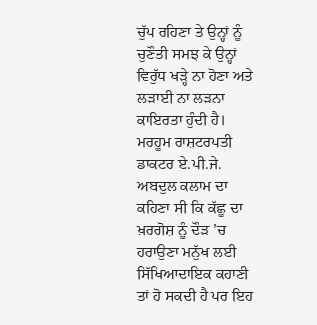ਚੁੱਪ ਰਹਿਣਾ ਤੇ ਉਨ੍ਹਾਂ ਨੂੰ ਚੁਣੌਤੀ ਸਮਝ ਕੇ ਉਨ੍ਹਾਂ ਵਿਰੁੱਧ ਖੜ੍ਹੇ ਨਾ ਹੋਣਾ ਅਤੇ ਲੜਾਈ ਨਾ ਲੜਨਾ ਕਾਇਰਤਾ ਹੁੰਦੀ ਹੈ। ਮਰਹੂਮ ਰਾਸ਼ਟਰਪਤੀ ਡਾਕਟਰ ਏ.ਪੀ.ਜੇ. ਅਬਦੁਲ ਕਲਾਮ ਦਾ ਕਹਿਣਾ ਸੀ ਕਿ ਕੱਛੂ ਦਾ ਖ਼ਰਗੋਸ਼ ਨੂੰ ਦੌੜ ’ਚ ਹਰਾਉਣਾ ਮਨੁੱਖ ਲਈ ਸਿੱਖਿਆਦਾਇਕ ਕਹਾਣੀ ਤਾਂ ਹੋ ਸਕਦੀ ਹੈ ਪਰ ਇਹ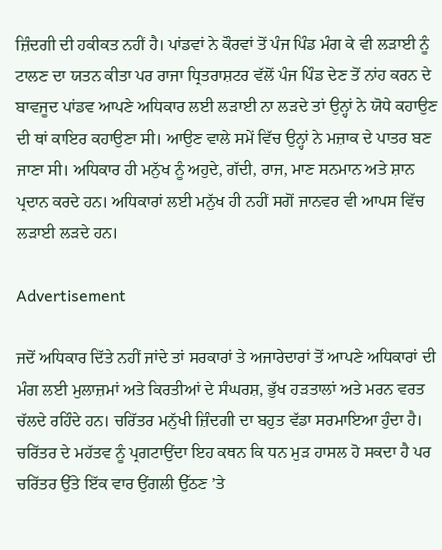ਜ਼ਿੰਦਗੀ ਦੀ ਹਕੀਕਤ ਨਹੀਂ ਹੈ। ਪਾਂਡਵਾਂ ਨੇ ਕੌਰਵਾਂ ਤੋਂ ਪੰਜ ਪਿੰਡ ਮੰਗ ਕੇ ਵੀ ਲੜਾਈ ਨੂੰ ਟਾਲਣ ਦਾ ਯਤਨ ਕੀਤਾ ਪਰ ਰਾਜਾ ਧ੍ਰਿਤਰਾਸ਼ਟਰ ਵੱਲੋਂ ਪੰਜ ਪਿੰਡ ਦੇਣ ਤੋਂ ਨਾਂਹ ਕਰਨ ਦੇ ਬਾਵਜੂਦ ਪਾਂਡਵ ਆਪਣੇ ਅਧਿਕਾਰ ਲਈ ਲੜਾਈ ਨਾ ਲੜਦੇ ਤਾਂ ਉਨ੍ਹਾਂ ਨੇ ਯੋਧੇ ਕਹਾਉਣ ਦੀ ਥਾਂ ਕਾਇਰ ਕਹਾਉਣਾ ਸੀ। ਆਉਣ ਵਾਲੇ ਸਮੇਂ ਵਿੱਚ ਉਨ੍ਹਾਂ ਨੇ ਮਜ਼ਾਕ ਦੇ ਪਾਤਰ ਬਣ ਜਾਣਾ ਸੀ। ਅਧਿਕਾਰ ਹੀ ਮਨੁੱਖ ਨੂੰ ਅਹੁਦੇ, ਗੱਦੀ, ਰਾਜ, ਮਾਣ ਸਨਮਾਨ ਅਤੇ ਸ਼ਾਨ ਪ੍ਰਦਾਨ ਕਰਦੇ ਹਨ। ਅਧਿਕਾਰਾਂ ਲਈ ਮਨੁੱਖ ਹੀ ਨਹੀਂ ਸਗੋਂ ਜਾਨਵਰ ਵੀ ਆਪਸ ਵਿੱਚ ਲੜਾਈ ਲੜਦੇ ਹਨ।

Advertisement

ਜਦੋਂ ਅਧਿਕਾਰ ਦਿੱਤੇ ਨਹੀਂ ਜਾਂਦੇ ਤਾਂ ਸਰਕਾਰਾਂ ਤੇ ਅਜਾਰੇਦਾਰਾਂ ਤੋਂ ਆਪਣੇ ਅਧਿਕਾਰਾਂ ਦੀ ਮੰਗ ਲਈ ਮੁਲਾਜ਼ਮਾਂ ਅਤੇ ਕਿਰਤੀਆਂ ਦੇ ਸੰਘਰਸ਼, ਭੁੱਖ ਹੜਤਾਲਾਂ ਅਤੇ ਮਰਨ ਵਰਤ ਚੱਲਦੇ ਰਹਿੰਦੇ ਹਨ। ਚਰਿੱਤਰ ਮਨੁੱਖੀ ਜ਼ਿੰਦਗੀ ਦਾ ਬਹੁਤ ਵੱਡਾ ਸਰਮਾਇਆ ਹੁੰਦਾ ਹੈ। ਚਰਿੱਤਰ ਦੇ ਮਹੱਤਵ ਨੂੰ ਪ੍ਰਗਟਾਉਂਦਾ ਇਹ ਕਥਨ ਕਿ ਧਨ ਮੁੜ ਹਾਸਲ ਹੋ ਸਕਦਾ ਹੈ ਪਰ ਚਰਿੱਤਰ ਉੱਤੇ ਇੱਕ ਵਾਰ ਉਂਗਲੀ ਉੱਠਣ ’ਤੇ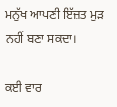ਮਨੁੱਖ ਆਪਣੀ ਇੱਜ਼ਤ ਮੁੜ ਨਹੀਂ ਬਣਾ ਸਕਦਾ।

ਕਈ ਵਾਰ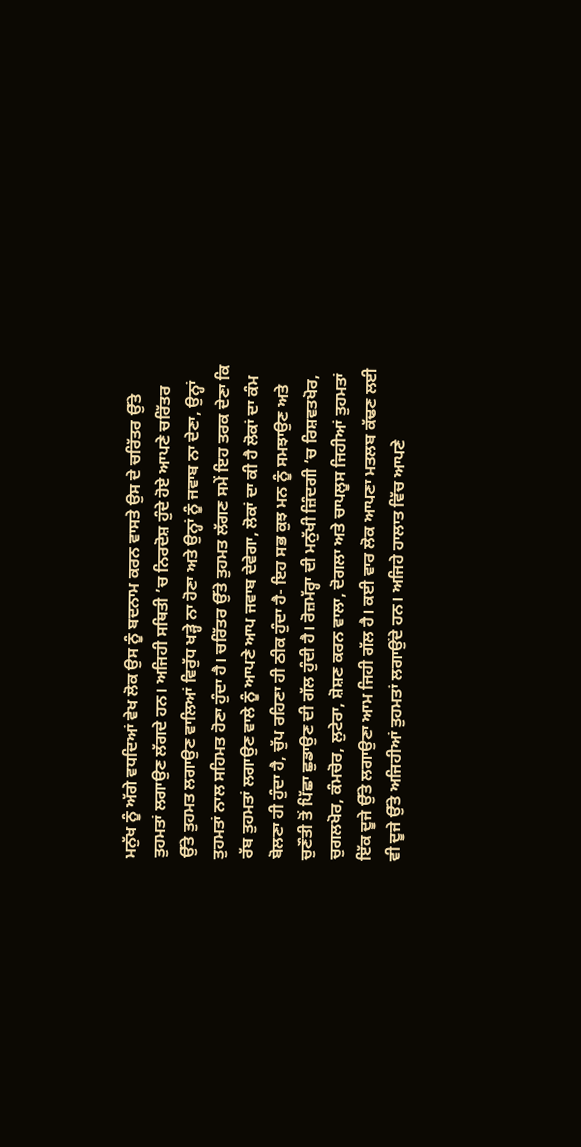ਮਨੁੱਖ ਨੂੰ ਅੱਗੇ ਵਧਦਿਆਂ ਵੇਖ ਲੋਕ ਉਸ ਨੂੰ ਬਦਨਾਮ ਕਰਨ ਵਾਸਤੇ ਉਸ ਦੇ ਚਰਿੱਤਰ ਉੱਤੇ ਤੁਹਮਤਾਂ ਲਗਾਉਣ ਲੱਗਦੇ ਹਨ। ਅਜਿਹੀ ਸਥਿਤੀ ’ਚ ਨਿਰਦੋਸ਼ ਹੁੰਦੇ ਹੋਏ ਆਪਣੇ ਚਰਿੱਤਰ ਉੱਤੇ ਤੁਹਮਤ ਲਗਾਉਣ ਵਾਲਿਆਂ ਵਿਰੁੱਧ ਖੜ੍ਹੇ ਨਾ ਹੋਣਾ ਅਤੇ ਉਨ੍ਹਾਂ ਨੂੰ ਜਵਾਬ ਨਾ ਦੇਣਾ, ਉਨ੍ਹਾਂ ਤੁਹਮਤਾਂ ਨਾਲ ਸਹਿਮਤ ਹੋਣਾ ਹੁੰਦਾ ਹੈ। ਚਰਿੱਤਰ ਉੱਤੇ ਤੁਹਮਤ ਲੱਗਣ ਸਮੇਂ ਇਹ ਤਰਕ ਦੇਣਾ ਕਿ ਰੱਬ ਤੁਹਮਤਾਂ ਲਗਾਉਣ ਵਾਲੇ ਨੂੰ ਆਪਣੇ ਆਪ ਜਵਾਬ ਦੇਵੇਗਾ, ਲੋਕਾਂ ਦਾ ਕੀ ਹੈ ਲੋਕਾਂ ਦਾ ਕੰਮ ਬੋਲਣਾ ਹੀ ਹੁੰਦਾ ਹੈ, ਚੁੱਪ ਰਹਿਣਾ ਹੀ ਠੀਕ ਹੁੰਦਾ ਹੈ- ਇਹ ਸਭ ਕੁਝ ਮਨ ਨੂੰ ਸਮਝਾਉਣ ਅਤੇ ਚੁਣੌਤੀ ਤੋਂ ਪਿੱਛਾ ਛੁਡਾਉਣ ਦੀ ਗੱਲ ਹੁੰਦੀ ਹੈ। ਰੋਜ਼ਮੱਰ੍ਹਾ ਦੀ ਮਨੁੱਖੀ ਜ਼ਿੰਦਗੀ ’ਚ ਰਿਸ਼ਵਤਖੋਰ, ਚੁਗਲਖੋਰ, ਕੰਮਚੋਰ, ਲੁਟੇਰਾ, ਸ਼ੋਸ਼ਣ ਕਰਨ ਵਾਲਾ, ਦੋਗਲਾ ਅਤੇ ਚਾਪਲੂਸ ਜਿਹੀਆਂ ਤੁਹਮਤਾਂ ਇੱਕ ਦੂਜੇ ਉੱਤੇ ਲਗਾਉਣਾ ਆਮ ਜਿਹੀ ਗੱਲ ਹੈ। ਕਈ ਵਾਰ ਲੋਕ ਆਪਣਾ ਮਤਲਬ ਕੱਢਣ ਲਈ ਵੀ ਦੂਜੇ ਉੱਤੇ ਅਜਿਹੀਆਂ ਤੁਹਮਤਾਂ ਲਗਾਉਂਦੇ ਹਨ। ਅਜਿਹੇ ਹਾਲਾਤ ਵਿੱਚ ਆਪਣੇ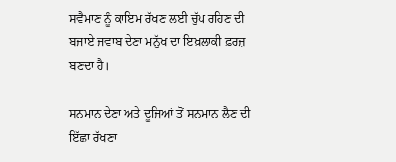ਸਵੈਮਾਣ ਨੂੰ ਕਾਇਮ ਰੱਖਣ ਲਈ ਚੁੱਪ ਰਹਿਣ ਦੀ ਬਜਾਏ ਜਵਾਬ ਦੇਣਾ ਮਨੁੱਖ ਦਾ ਇਖ਼ਲਾਕੀ ਫ਼ਰਜ਼ ਬਣਦਾ ਹੈ।

ਸਨਮਾਨ ਦੇਣਾ ਅਤੇ ਦੂਜਿਆਂ ਤੋਂ ਸਨਮਾਨ ਲੈਣ ਦੀ ਇੱਛਾ ਰੱਖਣਾ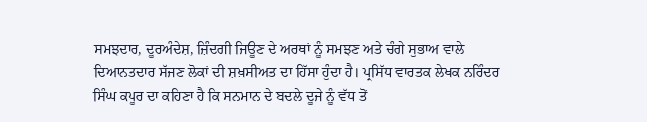ਸਮਝਦਾਰ, ਦੂਰਅੰਦੇਸ਼, ਜ਼ਿੰਦਗੀ ਜਿਊਣ ਦੇ ਅਰਥਾਂ ਨੂੰ ਸਮਝਣ ਅਤੇ ਚੰਗੇ ਸੁਭਾਅ ਵਾਲੇ ਦਿਆਨਤਦਾਰ ਸੱਜਣ ਲੋਕਾਂ ਦੀ ਸ਼ਖ਼ਸੀਅਤ ਦਾ ਹਿੱਸਾ ਹੁੰਦਾ ਹੈ। ਪ੍ਰਸਿੱਧ ਵਾਰਤਕ ਲੇਖਕ ਨਰਿੰਦਰ ਸਿੰਘ ਕਪੂਰ ਦਾ ਕਹਿਣਾ ਹੈ ਕਿ ਸਨਮਾਨ ਦੇ ਬਦਲੇ ਦੂਜੇ ਨੂੰ ਵੱਧ ਤੋਂ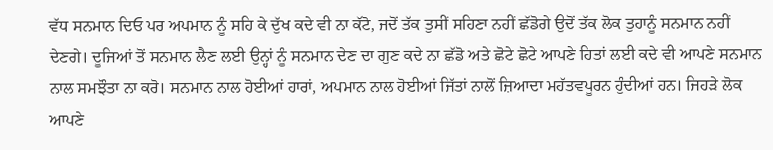ਵੱਧ ਸਨਮਾਨ ਦਿਓ ਪਰ ਅਪਮਾਨ ਨੂੰ ਸਹਿ ਕੇ ਦੁੱਖ ਕਦੇ ਵੀ ਨਾ ਕੱਟੋ, ਜਦੋਂ ਤੱਕ ਤੁਸੀਂ ਸਹਿਣਾ ਨਹੀਂ ਛੱਡੋਗੇ ਉਦੋਂ ਤੱਕ ਲੋਕ ਤੁਹਾਨੂੰ ਸਨਮਾਨ ਨਹੀਂ ਦੇਣਗੇ। ਦੂਜਿਆਂ ਤੋਂ ਸਨਮਾਨ ਲੈਣ ਲਈ ਉਨ੍ਹਾਂ ਨੂੰ ਸਨਮਾਨ ਦੇਣ ਦਾ ਗੁਣ ਕਦੇ ਨਾ ਛੱਡੋ ਅਤੇ ਛੋਟੇ ਛੋਟੇ ਆਪਣੇ ਹਿਤਾਂ ਲਈ ਕਦੇ ਵੀ ਆਪਣੇ ਸਨਮਾਨ ਨਾਲ ਸਮਝੌਤਾ ਨਾ ਕਰੋ। ਸਨਮਾਨ ਨਾਲ ਹੋਈਆਂ ਹਾਰਾਂ, ਅਪਮਾਨ ਨਾਲ ਹੋਈਆਂ ਜਿੱਤਾਂ ਨਾਲੋਂ ਜ਼ਿਆਦਾ ਮਹੱਤਵਪੂਰਨ ਹੁੰਦੀਆਂ ਹਨ। ਜਿਹੜੇ ਲੋਕ ਆਪਣੇ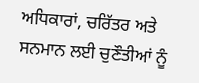ਅਧਿਕਾਰਾਂ, ਚਰਿੱਤਰ ਅਤੇ ਸਨਮਾਨ ਲਈ ਚੁਣੌਤੀਆਂ ਨੂੰ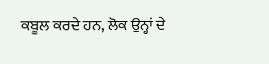ਕਬੂਲ ਕਰਦੇ ਹਨ, ਲੋਕ ਉਨ੍ਹਾਂ ਦੇ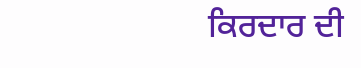ਕਿਰਦਾਰ ਦੀ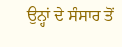ਉਨ੍ਹਾਂ ਦੇ ਸੰਸਾਰ ਤੋਂ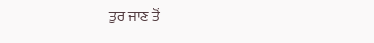ਤੁਰ ਜਾਣ ਤੋਂ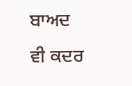ਬਾਅਦ ਵੀ ਕਦਰ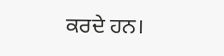ਕਰਦੇ ਹਨ।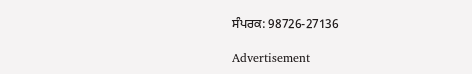ਸੰਪਰਕ: 98726-27136

Advertisement